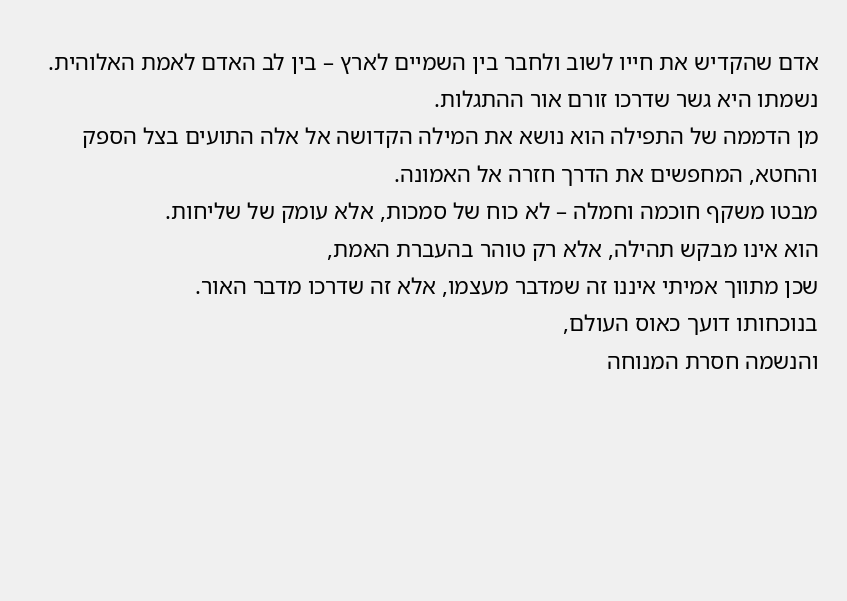אדם שהקדיש את חייו לשוב ולחבר בין השמיים לארץ – בין לב האדם לאמת האלוהית.
נשמתו היא גשר שדרכו זורם אור ההתגלות.
מן הדממה של התפילה הוא נושא את המילה הקדושה אל אלה התועים בצל הספק והחטא, המחפשים את הדרך חזרה אל האמונה.
מבטו משקף חוכמה וחמלה – לא כוח של סמכות, אלא עומק של שליחות.
הוא אינו מבקש תהילה, אלא רק טוהר בהעברת האמת,
שכן מתווך אמיתי איננו זה שמדבר מעצמו, אלא זה שדרכו מדבר האור.
בנוכחותו דועך כאוס העולם,
והנשמה חסרת המנוחה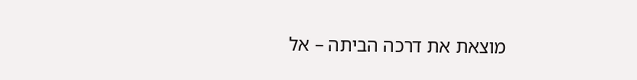מוצאת את דרכה הביתה – אל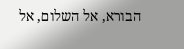הבורא, אל השלום, אל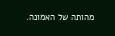מהותה של האמונה.